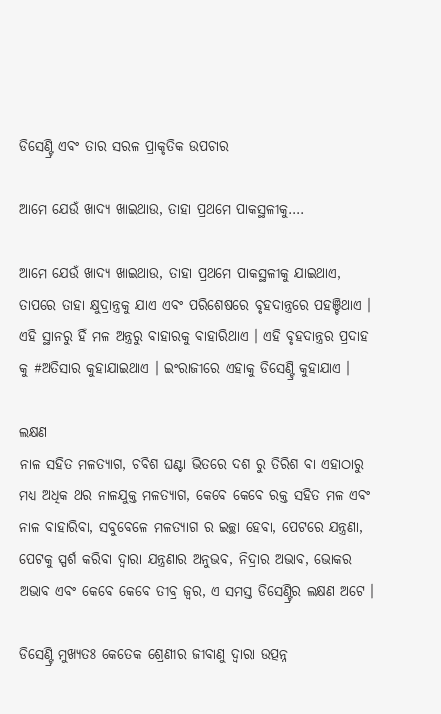ଡିସେଣ୍ଟ୍ରି ଏବଂ ତାର ସରଳ ପ୍ରାକୃତିକ ଉପଚାର

ଆମେ ଯେଉଁ ଖାଦ୍ୟ ଖାଇଥାଉ, ତାହା ପ୍ରଥମେ ପାକସ୍ଥଳୀକୁ….

ଆମେ ଯେଉଁ ଖାଦ୍ୟ ଖାଇଥାଉ, ତାହା ପ୍ରଥମେ ପାକସ୍ଥଳୀକୁ ଯାଇଥାଏ, ତାପରେ ତାହା କ୍ଷୁଦ୍ରାନ୍ତ୍ରକୁ ଯାଏ ଏବଂ ପରିଶେଷରେ ବୃହଦାନ୍ତ୍ରରେ ପହଞ୍ଚିଥାଏ । ଏହି ସ୍ଥାନରୁ ହିଁ ମଳ ଅନ୍ତ୍ରରୁ ବାହାରକୁ ବାହାରିଥାଏ । ଏହି ବୃହଦାନ୍ତ୍ରର ପ୍ରଦାହ କୁ #ଅତିସାର କୁହାଯାଇଥାଏ । ଇଂରାଜୀରେ ଏହାକୁ ଡିସେଣ୍ଟ୍ରି କୁହାଯାଏ ।

ଲକ୍ଷଣ
ନାଳ ସହିତ ମଳତ୍ୟାଗ, ଚବିଶ ଘଣ୍ଟା ଭିତରେ ଦଶ ରୁ ତିରିଶ ବା ଏହାଠାରୁ ମଧ୍ୟ ଅଧିକ ଥର ନାଳଯୁକ୍ତ ମଳତ୍ୟାଗ, କେବେ କେବେ ରକ୍ତ ସହିତ ମଳ ଏବଂ ନାଳ ବାହାରିବା, ସବୁବେଳେ ମଳତ୍ୟାଗ ର ଇଚ୍ଛା ହେବା, ପେଟରେ ଯନ୍ତ୍ରଣା, ପେଟକୁ ସ୍ପର୍ଶ କରିବା ଦ୍ୱାରା ଯନ୍ତ୍ରଣାର ଅନୁଭବ, ନିଦ୍ରାର ଅଭାବ, ଭୋକର ଅଭାବ ଏବଂ କେବେ କେବେ ତୀବ୍ର ଜ୍ୱର, ଏ ସମସ୍ତ ଡିସେଣ୍ଟ୍ରିର ଲକ୍ଷଣ ଅଟେ ।

ଡିସେଣ୍ଟ୍ରି ମୁଖ୍ୟତଃ କେତେକ ଶ୍ରେଣୀର ଜୀବାଣୁ ଦ୍ୱାରା ଉତ୍ପନ୍ନ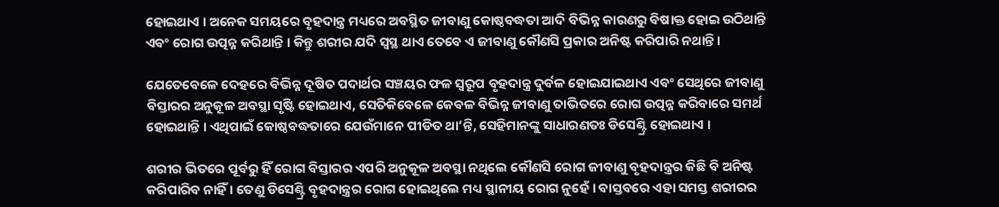ହୋଇଥାଏ । ଅନେକ ସମୟରେ ବୃହଦାନ୍ତ୍ର ମଧ୍ୟରେ ଅବସ୍ଥିତ ଜୀବାଣୁ କୋଷ୍ଠବଦ୍ଧତା ଆଦି ବିଭିନ୍ନ କାରଣରୁ ବିଷାକ୍ତ ହୋଇ ଉଠିଥାନ୍ତି ଏବଂ ରୋଗ ଉତ୍ପନ୍ନ କରିଥାନ୍ତି । କିନ୍ତୁ ଶରୀର ଯଦି ସ୍ଵସ୍ଥ ଥାଏ ତେବେ ଏ ଜୀବାଣୁ କୌଣସି ପ୍ରକାର ଅନିଷ୍ଟ କରିପାରି ନଥାନ୍ତି ।

ଯେତେବେଳେ ଦେହରେ ବିଭିନ୍ନ ଦୂଷିତ ପଦାର୍ଥର ସଞ୍ଚୟର ଫଳ ସ୍ୱରୂପ ବୃହଦାନ୍ତ୍ର ଦୁର୍ବଳ ହୋଇଯାଇଥାଏ ଏବଂ ସେଥିରେ ଜୀବାଣୁ ବିସ୍ତାରର ଅନୁକୂଳ ଅବସ୍ଥା ସୃଷ୍ଟି ହୋଇଥାଏ, ସେତିକିବେଳେ କେବଳ ବିଭିନ୍ନ ଜୀବାଣୁ ତାଭିତରେ ରୋଗ ଉତ୍ପନ୍ନ କରିବାରେ ସମର୍ଥ ହୋଇଥାନ୍ତି । ଏଥିପାଇଁ କୋଷ୍ଠବଦ୍ଧତାରେ ଯେଉଁମାନେ ପୀଡିତ ଥା’ନ୍ତି, ସେହିମାନଙ୍କୁ ସାଧାରଣତଃ ଡିସେଣ୍ଟ୍ରି ହୋଇଥାଏ ।

ଶରୀର ଭିତରେ ପୂର୍ବରୁ ହିଁ ରୋଗ ବିସ୍ତାରର ଏପରି ଅନୁକୂଳ ଅବସ୍ଥା ନଥିଲେ କୌଣସି ରୋଗ ଜୀବାଣୁ ବୃହଦାନ୍ତ୍ରର କିଛି ବି ଅନିଷ୍ଟ କରିପାରିବ ନାହିଁ । ତେଣୁ ଡିସେଣ୍ଟ୍ରି ବୃହଦାନ୍ତ୍ରର ରୋଗ ହୋଇଥିଲେ ମଧ୍ୟ ସ୍ଥାନୀୟ ରୋଗ ନୁହେଁ । ବାସ୍ତବରେ ଏହା ସମସ୍ତ ଶରୀରର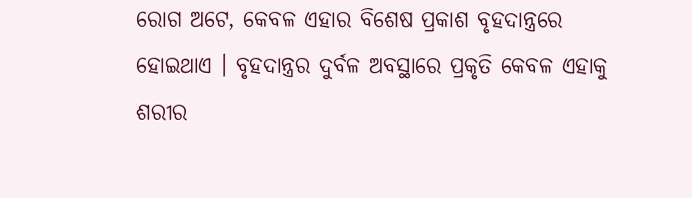ରୋଗ ଅଟେ, କେବଳ ଏହାର ବିଶେଷ ପ୍ରକାଶ ବୃହଦାନ୍ତ୍ରରେ ହୋଇଥାଏ । ବୃହଦାନ୍ତ୍ରର ଦୁର୍ବଳ ଅବସ୍ଥାରେ ପ୍ରକୃତି କେବଳ ଏହାକୁ ଶରୀର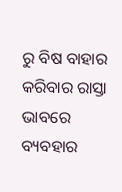ରୁ ବିଷ ବାହାର କରିବାର ରାସ୍ତା ଭାବରେ ବ୍ୟବହାର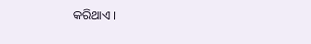କରିଥାଏ ।